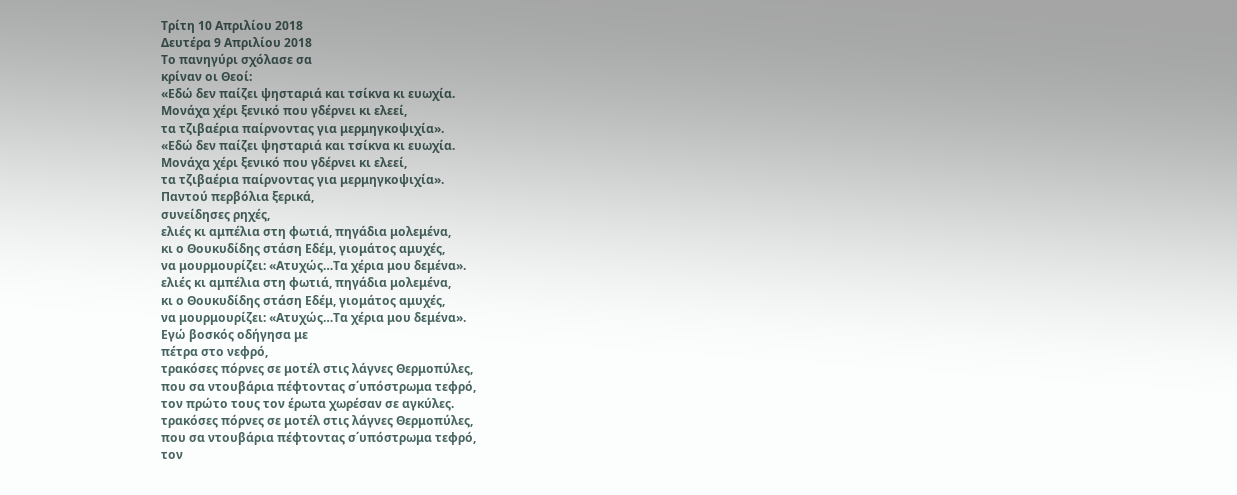Τρίτη 10 Απριλίου 2018
Δευτέρα 9 Απριλίου 2018
Το πανηγύρι σχόλασε σα
κρίναν οι Θεοί:
«Εδώ δεν παίζει ψησταριά και τσίκνα κι ευωχία.
Μονάχα χέρι ξενικό που γδέρνει κι ελεεί,
τα τζιβαέρια παίρνοντας για μερμηγκοψιχία».
«Εδώ δεν παίζει ψησταριά και τσίκνα κι ευωχία.
Μονάχα χέρι ξενικό που γδέρνει κι ελεεί,
τα τζιβαέρια παίρνοντας για μερμηγκοψιχία».
Παντού περβόλια ξερικά,
συνείδησες ρηχές,
ελιές κι αμπέλια στη φωτιά, πηγάδια μολεμένα,
κι ο Θουκυδίδης στάση Εδέμ, γιομάτος αμυχές,
να μουρμουρίζει: «Ατυχώς…Τα χέρια μου δεμένα».
ελιές κι αμπέλια στη φωτιά, πηγάδια μολεμένα,
κι ο Θουκυδίδης στάση Εδέμ, γιομάτος αμυχές,
να μουρμουρίζει: «Ατυχώς…Τα χέρια μου δεμένα».
Εγώ βοσκός οδήγησα με
πέτρα στο νεφρό,
τρακόσες πόρνες σε μοτέλ στις λάγνες Θερμοπύλες,
που σα ντουβάρια πέφτοντας σ΄υπόστρωμα τεφρό,
τον πρώτο τους τον έρωτα χωρέσαν σε αγκύλες.
τρακόσες πόρνες σε μοτέλ στις λάγνες Θερμοπύλες,
που σα ντουβάρια πέφτοντας σ΄υπόστρωμα τεφρό,
τον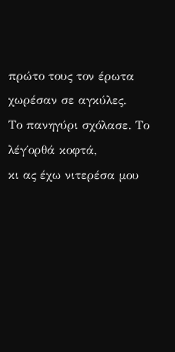πρώτο τους τον έρωτα χωρέσαν σε αγκύλες.
Το πανηγύρι σχόλασε. Το
λέγ΄ορθά κοφτά,
κι ας έχω νιτερέσα μου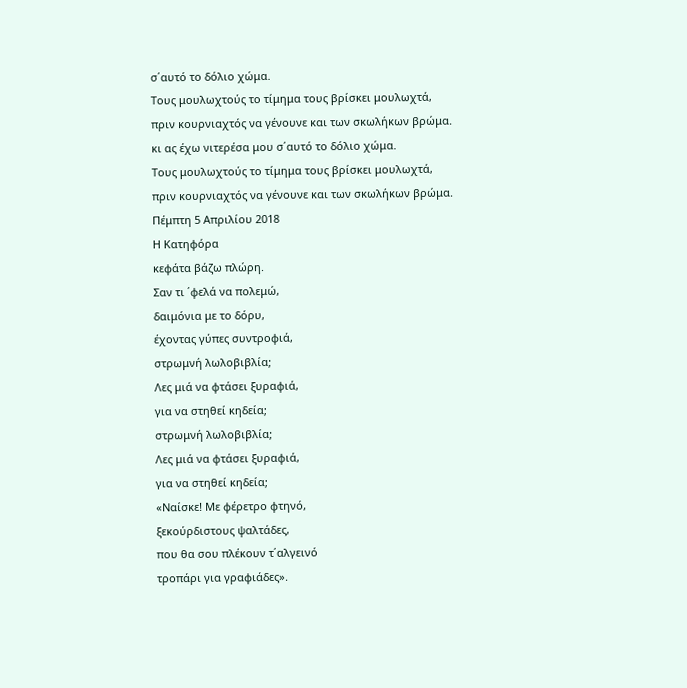σ΄αυτό το δόλιο χώμα.
Τους μουλωχτούς το τίμημα τους βρίσκει μουλωχτά,
πριν κουρνιαχτός να γένουνε και των σκωλήκων βρώμα.
κι ας έχω νιτερέσα μου σ΄αυτό το δόλιο χώμα.
Τους μουλωχτούς το τίμημα τους βρίσκει μουλωχτά,
πριν κουρνιαχτός να γένουνε και των σκωλήκων βρώμα.
Πέμπτη 5 Απριλίου 2018
Η Κατηφόρα
κεφάτα βάζω πλώρη.
Σαν τι ΄φελά να πολεμώ,
δαιμόνια με το δόρυ,
έχοντας γύπες συντροφιά,
στρωμνή λωλοβιβλία;
Λες μιά να φτάσει ξυραφιά,
για να στηθεί κηδεία;
στρωμνή λωλοβιβλία;
Λες μιά να φτάσει ξυραφιά,
για να στηθεί κηδεία;
«Ναίσκε! Με φέρετρο φτηνό,
ξεκούρδιστους ψαλτάδες,
που θα σου πλέκουν τ΄αλγεινό
τροπάρι για γραφιάδες».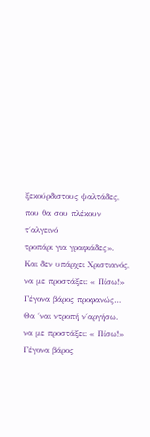ξεκούρδιστους ψαλτάδες,
που θα σου πλέκουν τ΄αλγεινό
τροπάρι για γραφιάδες».
Και δεν υπάρχει Χριστιανός,
να με προστάξει: « Πίσω!»
Γέγονα βάρος προφανώς…
Θα ΄ναι ντροπή ν΄αργήσω.
να με προστάξει: « Πίσω!»
Γέγονα βάρος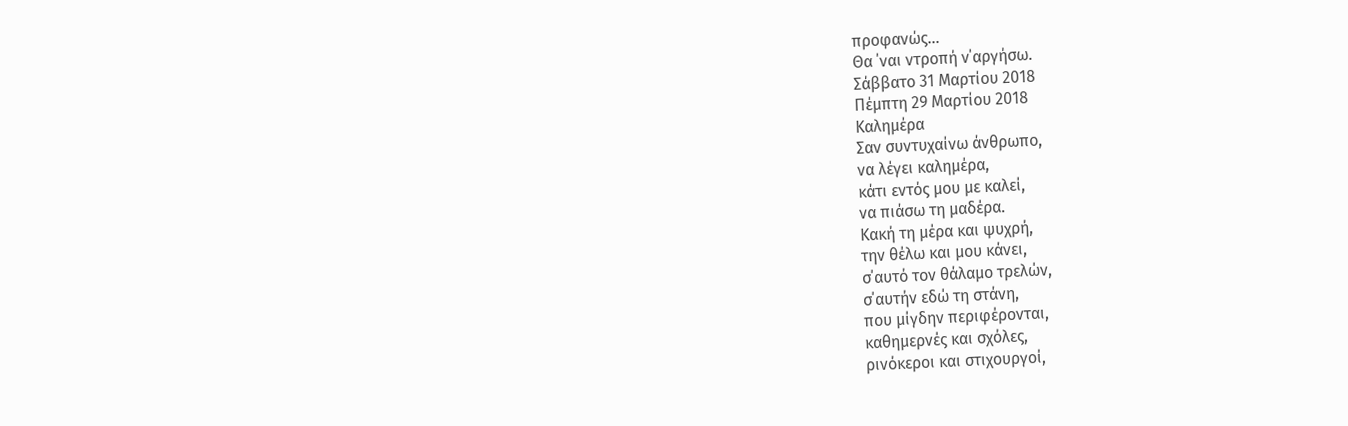προφανώς…
Θα ΄ναι ντροπή ν΄αργήσω.
Σάββατο 31 Μαρτίου 2018
Πέμπτη 29 Μαρτίου 2018
Καλημέρα
Σαν συντυχαίνω άνθρωπο,
να λέγει καλημέρα,
κάτι εντός μου με καλεί,
να πιάσω τη μαδέρα.
Κακή τη μέρα και ψυχρή,
την θέλω και μου κάνει,
σ΄αυτό τον θάλαμο τρελών,
σ΄αυτήν εδώ τη στάνη,
που μίγδην περιφέρονται,
καθημερνές και σχόλες,
ρινόκεροι και στιχουργοί,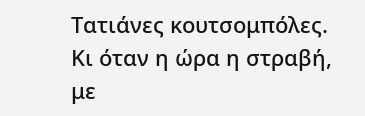Τατιάνες κουτσομπόλες.
Κι όταν η ώρα η στραβή,
με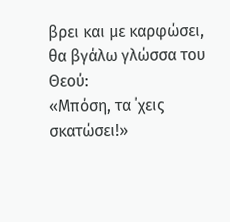βρει και με καρφώσει,
θα βγάλω γλώσσα του Θεού:
«Μπόση, τα ΄χεις σκατώσει!»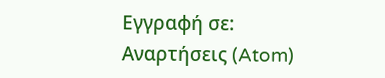Εγγραφή σε:
Αναρτήσεις (Atom)